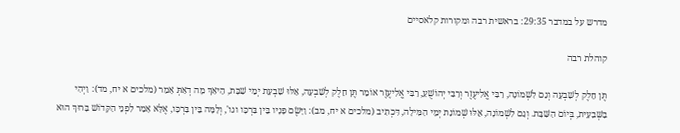מדרש על במדבר 29:35: בראשית רבה ומקורות קלאסיים

קוהלת רבה

תֶּן חֵלֶק לְשִׁבְעָה וְגַם לִשְׁמוֹנָה, רַבִּי אֱלִיעֶזֶר וְרַבִּי יְהוֹשֻׁעַ, רַבִּי אֱלִיעֶזֶר אוֹמֵר תֶּן חֵלֶק לְשִׁבְעָה, אֵלּוּ שִׁבְעַת יְמֵי שַׁבָּת, הֵיאַךְ מָה דְאַתְּ אָמַר (מלכים א יח, מד): וַיְהִי בַּשְּׁבִעִית, בְּיוֹם הַשַּׁבָּת. וְגַם לִשְׁמוֹנָה, אֵלּוּ שְׁמוֹנַת יְמֵי הַמִּילָה, דִּכְתִיב (מלכים א יח, מב): וַיָּשֶׂם פָּנָיו בֵּין בִּרְכָּו וגו', וְלָמָּה בֵּין בִּרְכָּו, אֶלָּא אָמַר לִפְנֵי הַקָּדוֹשׁ בָּרוּךְ הוּא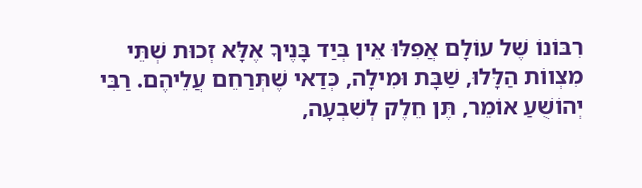רִבּוֹנוֹ שֶׁל עוֹלָם אֲפִלּוּ אֵין בְּיַד בָּנֶיךָ אֶלָּא זְכוּת שְׁתֵּי מִצְווֹת הַלָּלוּ, שַׁבָּת וּמִילָה, כְּדַאי שֶׁתְּרַחֵם עֲלֵיהֶם. רַבִּי יְהוֹשֻׁעַ אוֹמֵר, תֶּן חֵלֶק לְשִׁבְעָה,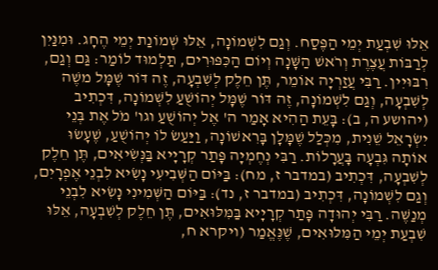אֵלּוּ שִׁבְעַת יְמֵי הַפֶּסַח. וְגַם לִשְׁמוֹנָה, אֵלּוּ שְׁמוֹנַת יְמֵי הֶחָג. וּמִנַּיִן לְרַבּוֹת עֲצֶרֶת וְרֹאשׁ הַשָּׁנָה וְיוֹם הַכִּפּוּרִים, תַּלְמוּד לוֹמַר: גַּם וְגַם, רִבּוּיִין. רַבִּי עֲזַרְיָה אוֹמֵר, תֶּן חֵלֶק לְשִׁבְעָה, זֶה דּוֹר שֶׁמָּל משֶׁה לְשִׁבְעָה, וְגַם לִשְׁמוֹנָה, זֶה דּוֹר שֶׁמָּל יְהוֹשֻׁעַ לִשְׁמוֹנָה, דִּכְתִיב (יהושע ה, ב): בָּעֵת הַהִיא אָמַר ה' אֶל יְהוֹשֻׁעַ וגו' מֹל אֶת בְּנֵי יִשְׂרָאֵל שֵׁנִית, מִכְּלַל שֶׁמָּלָן בָּרִאשׁוֹנָה, וַיַּעַשׂ לוֹ יְהוֹשֻׁעַ, שֶׁעָשׂוּ אוֹתָה גִּבְעָה בָּעֲרָלוֹת. רַבִּי נְחֶמְיָה פָּתַר קְרָיָיא בַּנְּשִׂיאִים, תֶּן חֵלֶק לְשִׁבְעָה, דִּכְתִיב (במדבר ז, מח): בַּיּוֹם הַשְּׁבִיעִי נָשִׂיא לִבְנֵי אֶפְרָיִם, וְגַם לִשְׁמוֹנָה, דִּכְתִיב (במדבר ז, נד): בַּיּוֹם הַשְּׁמִינִי נָשִׂיא לִבְנֵי מְנַשֶּׁה. רַבִּי יְהוּדָה פָּתַר קְרָיָיא בַּמִּלּוּאִים, תֶּן חֵלֶק לְשִׁבְעָה, אֵלּוּ שִׁבְעַת יְמֵי הַמִּלּוּאִים, שֶׁנֶּאֱמַר (ויקרא ח,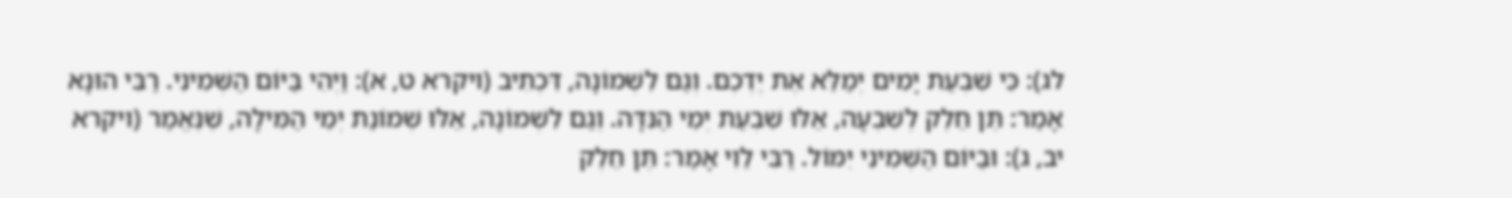לג): כִּי שִׁבְעַת יָמִים יְמַלֵּא אֶת יֶדְכֶם. וְגַם לִשְׁמוֹנָה, דִּכְתִיב (ויקרא ט, א): וַיְהִי בַּיּוֹם הַשְּׁמִינִי. רַבִּי הוּנָא אָמַר: תֶּן חֵלֶק לְשִׁבְעָה, אֵלּוּ שִׁבְעַת יְמֵי הַנִּדָּה. וְגַם לִשְׁמוֹנָה, אֵלּוּ שְׁמוֹנַת יְמֵי הַמִּילָה, שֶׁנֶּאֱמַר (ויקרא יב, ג): וּבַיּוֹם הַשְּׁמִינִי יִמּוֹל. רַבִּי לֵוִי אָמַר: תֶּן חֵלֶק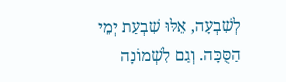לְשִׁבְעָה, אֵלּוּ שִׁבְעַת יְמֵי הַסֻּכָּה. וְגַם לִשְׁמוֹנָה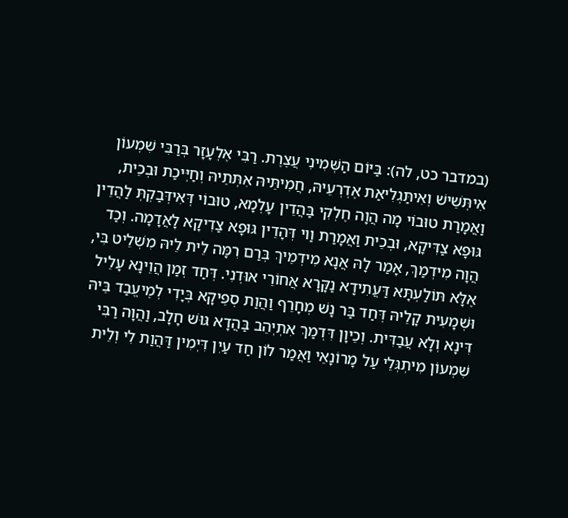(במדבר כט, לה): בַּיּוֹם הַשְּׁמִינִי עֲצֶרֶת. רַבִּי אֶלְעָזָר בְּרַבִּי שִׁמְעוֹן אִיתְּשֵׁישׁ וְאִיתַּגְלִיאַת אֶדְרְעֵיהּ, חֲמִיתֵּיהּ אִתְּתֵיהּ וְחַיְּיכַת וּבְכֵית, וַאֲמָרַת טוּבוֹי מָה הֲוָה חֶלְקִי בַּהֲדֵין עָלְמָא, טוּבוֹי דְּאִידְּבַקְתְּ לַהֲדֵין גּוּפָא צַדִּיקָא, וּבְכֵית וַאֲמָרַת וַוי דְּהָדֵין גּוּפָא צַדִיקָא לָאֲדָמָה. וְכַד הֲוָה מִידְמַךְ, אָמַר לָהּ אֲנָא מִידְמֵיךְ בְּרַם רִמָּה לֵית לֵיהּ מִשְׁלֵיט בִּי, אֶלָּא תּוֹלַעְתָּא דַּעֲתִידָא נַקָּרָא אֲחוֹרֵי אוּדְנִי. דְּחַד זְמַן הֲוֵינָא עָלֵיל וּשְׁמָעִית קָלֵיהּ דְּחַד בַּר נָשׁ מְחָרֵף וַהֲוַת סְפֵיקָא בְּיָדִי לְמֶיעֱבַד בֵּיהּ דִּינָא וְלָא עֲבַדִּית. וְכֵיוָן דִּדְמַךְ אִתְיְהֵב בַּהֲדָא גּוּשׁ חָלָב, וַהֲוָה רַבִּי שִׁמְעוֹן מִיתְגְּלֵי עַל מָרוֹנָאֵי וַאֲמַר לוֹן חַד עַיִן דִּיְמִין דַּהֲוַת לִי וְלֵית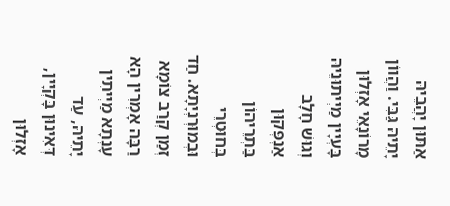אַתּוּן יָהֲבֵיהּ יָתֵיהּ גַּבִּי. וַהֲווֹן מָרוֹנָאֵי אָזְלוּן בָּעְיָין מַיְיתוּנֵיהּ וְגוּשׁ חָלָב אַנְפְּקוּן בַּתְרֵיהוֹן בְּחוּטְרֵי וּבְמוּרְנְיָתָא. חַד זְמַן קְרַב צוֹמָא רַבָּה אָמְרִין הָא עָנְתָא מַיְיתִין יָתֵיהּ, עַד דְּאִינוּן בָּקְיָין, אָזְלוּן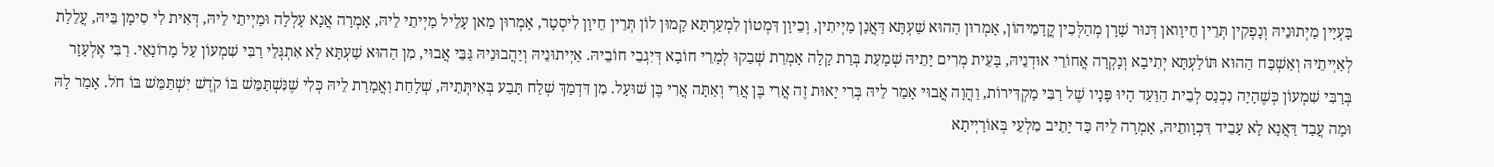בָּעְיָין מַיְתוּנֵיהּ וְנָפְקִין תְּרֵין חֵיוָואן דְּנוּר שָׁרָן מְהַלְּכִין קֳדָמֵיהוֹן, אָמְרוּן הַהוּא שַׁעְתָּא דַּאֲנַן מַיְיתִין, וְכֵיוָן דִּמְטוֹן לִמְעַרְתָּא קָמוּן לוֹן תְּרֵין חֵיוָן לִיסְטָר, אָמְרוּן מַאן עָלֵיל מַיְיתֵי לֵיהּ, אָמְרָה אֲנָא עָלְלָה וּמַיְיתֵי לֵיהּ, דְּאִית לִי סִימָן בֵּיהּ, עֲלֵלַת לְאַיְיתֵיהּ וְאַשְׁכַּח הַהוּא תּוֹלַעְתָּא יְתִיבָא וְנָקְרָה אֲחוֹרֵי אוּדְנֵיהּ, בָּעֵית מְרִים יָתֵיהּ שְׁמָעַת בְּרַת קָלָה אָמְרַת שְׁבַקוּ לְמָרֵי חוֹבָא דְּיִגְבֵי חוֹבֵיהּ. אַיְיתוּנֵיהּ וְיַהֲבוּנֵיהּ גַּבֵּי אֲבוּי, מִן הַהוּא שַׁעְתָּא לָא אִתְגְּלֵי רַבִּי שִׁמְעוֹן עַל מָרוֹנָאֵי. רַבִּי אֶלְעָזָר בְּרַבִּי שִׁמְעוֹן כְּשֶׁהָיָה נִכְנַס לְבֵית הַוַּעַד הָיוּ פָּנָיו שֶׁל רַבִּי מַקְדִּירוֹת, וַהֲוָה אֲבוּי אָמַר לֵיהּ בְּרִי יָאוּת זֶה אֲרִי בֶּן אֲרִי וְאַתָּה אֲרִי בֶּן שׁוּעָל. מִן דִּדְמַךְ שְׁלַח תָּבַע בְּאִיתְּתֵיהּ, שְׁלָחַת וַאֲמָרַת לֵיהּ כְּלִי שֶׁנִּשְׁתַּמֵּשׁ בּוֹ קֹדֶשׁ יִשְׁתַּמֵּשׁ בּוֹ חֹל. אָמַר לָהּ וּמָה עֲבַד דַּאֲנָא לָא עָבֵיד דִּכְוָותֵיהּ, אָמְרָה לֵיהּ כַּד יָתֵיב מִלְעֵי בְּאוֹרָיְיתָא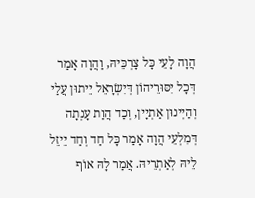הֲוָה לָעֵי כָּל צָרְכֵּיהּ, וַהֲוָה אָמַר דְּכָל יִסּוּרֵיהוֹן דְּיִשְׂרָאֵל יֵיתוּן עֲלַי וְהַיְינוּן אַתְיָין, וְכַד הֲוַת עָנְתָה דְּמִלְעֵי הֲוָה אָמַר כָּל חַד וְחַד יֵיזֵל לֵיהּ לְאַתְרֵיהּ. אֲמַר לָהּ אוֹף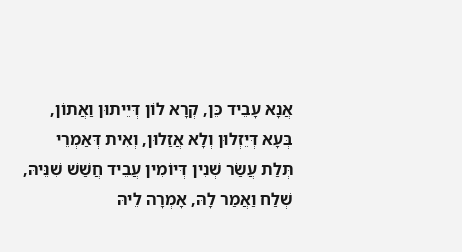אֲנָא עָבֵיד כֵּן, קְרָא לוֹן דְּיֵיתוּן וַאֲתוֹן, בְּעָא דְּיֵזְלוּן וְלָא אֲזַלוּן, וְאִית דְּאַמְרֵי תְּלַת עֲשַׂר שְׁנִין דְּיוֹמִין עֲבֵיד חֲשַׁשׁ שִׁנֵּיהּ, שְׁלַח וַאֲמַר לָהּ, אָמְרָה לֵיהּ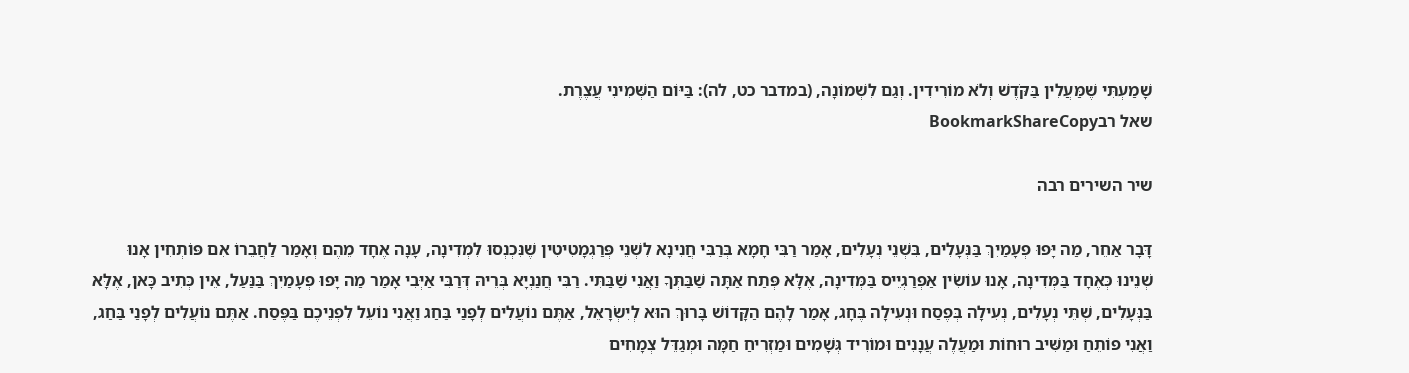שָׁמַעְתִּי שֶׁמַּעֲלִין בַּקֹּדֶשׁ וְלֹא מוֹרִידִין. וְגַם לִשְׁמוֹנָה, (במדבר כט, לה): בַּיּוֹם הַשְּׁמִינִי עֲצֶרֶת.
שאל רבBookmarkShareCopy

שיר השירים רבה

דָּבָר אַחֵר, מַה יָּפוּ פְעָמַיִךְ בַּנְּעָלִים, בִּשְׁנֵי נְעָלִים, אָמַר רַבִּי חָמָא בְּרַבִּי חֲנִינָא לִשְׁנֵי פְּרַגְמָטִיטִין שֶׁנִּכְנְסוּ לִמְדִינָה, עָנָה אֶחָד מֵהֶם וְאָמַר לַחֲבֵרוֹ אִם פּוֹתְחִין אָנוּ שְׁנֵינוּ כְּאֶחָד בַּמְּדִינָה, אָנוּ עוֹשִׂין אַפְרַגְיֵיס בַּמְּדִינָה, אֶלָּא פְּתַח אַתָּה שַׁבַּתְּךָ וַאֲנִי שַׁבַּתִּי. רַבִּי חֲנַנְיָא בְּרֵיהּ דְּרַבִּי אַיְּבִי אָמַר מַה יָּפוּ פְעָמַיִךְ בַּנַּעַל, אֵין כְּתִיב כָּאן, אֶלָּא בַּנְּעָלִים, שְׁתֵּי נְעָלִים, נְעִילָה בְּפֶסַח וּנְעִילָה בֶּחָג, אָמַר לָהֶם הַקָּדוֹשׁ בָּרוּךְ הוּא לְיִשְׂרָאֵל, אַתֶּם נוֹעֲלִים לְפָנַי בַּחַג וַאֲנִי נוֹעֵל לִפְנֵיכֶם בַּפֶּסַח. אַתֶּם נוֹעֲלִים לְפָנַי בַּחַג, וַאֲנִי פּוֹתֵחַ וּמַשִּׁיב רוּחוֹת וּמַעֲלֶה עֲנָנִים וּמוֹרִיד גְּשָׁמִים וּמַזְרִיחַ חַמָּה וּמְגַדֵּל צְמָחִים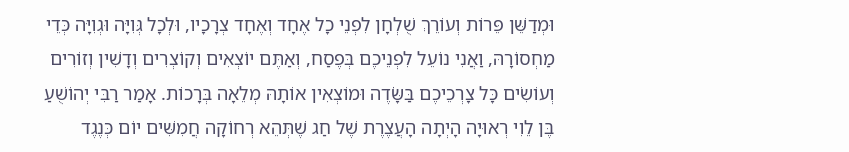וּמְדַשֵּׁן פֵּרוֹת וְעוֹרֵךְ שֻׁלְחָן לִפְנֵי כָל אֶחָד וְאֶחָד צְרָכָיו, וּלְכָל גְּוִיָּה וּגְוִיָּה כְּדֵי מַחְסוֹרָהּ, וַאֲנִי נוֹעֵל לִפְנֵיכֶם בְּפֶסַח, וְאַתֶּם יוֹצְאִים וְקוֹצְרִים וְדָשִׁין וְזוֹרִים וְעוֹשִׂים כָּל צָרְכֵיכֶם בַּשָֹּׂדֶה וּמוֹצְאִין אוֹתָהּ מְלֵאָה בְּרָכוֹת. אָמַר רַבִּי יְהוֹשֻׁעַ בֶּן לֵוִי רְאוּיָה הָיְתָה הָעֲצֶרֶת שֶׁל חַג שֶׁתְּהֵא רְחוֹקָה חֲמִשִּׁים יוֹם כְּנֶגֶד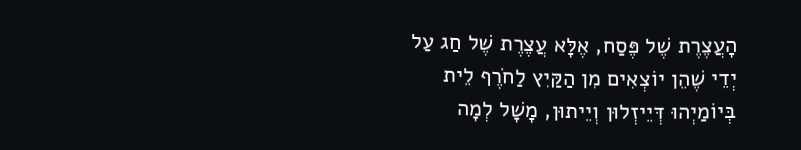הָעֲצֶרֶת שֶׁל פֶּסַח, אֶלָּא עֲצֶרֶת שֶׁל חַג עַל יְדֵי שֶׁהֵן יוֹצְאִים מִן הַקַּיִץ לַחֹרֶף לֵית בְּיוֹמַיְהוּ דְּיֵיזְלוּן וְיֵיתוּן, מָשָׁל לְמָה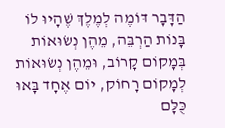הַדָּבָר דּוֹמֶה לְמֶלֶךְ שֶׁהָיוּ לוֹ בָּנוֹת הַרְבֵּה, מֵהֶן נְשׂוּאוֹת בְּמָקוֹם קָרוֹב, וּמֵהֶן נְשׂוּאוֹת לְמָקוֹם רָחוֹק, יוֹם אֶחָד בָּאוּ כֻּלָּם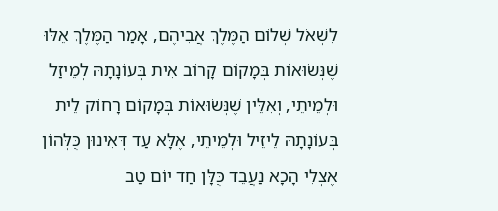לִשְׁאֹל שְׁלוֹם הַמֶּלֶךְ אֲבִיהֶם, אָמַר הַמֶּלֶךְ אֵלּוּ שֶׁנְּשׂוּאוֹת בְּמָקוֹם קָרוֹב אִית בְּעוֹנָתָהּ לְמֵיזַל וּלְמֵיתֵי, וְאִלֵּין שֶׁנְּשׂוּאוֹת בְּמָקוֹם רָחוֹק לֵית בְּעוֹנָתָהּ לֵיזֵיל וּלְמֵיתֵי, אֶלָּא עַד דְּאִינוּן כֻּלְּהוֹן אֶצְלִי הָכָא נַעֲבֵד כֻּלָּן חַד יוֹם טַב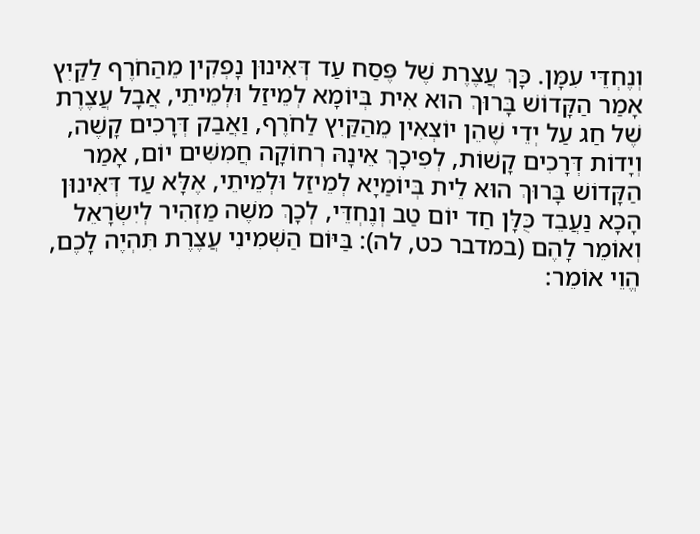וְנֶחְדֵּי עִמָּן. כָּךְ עֲצֶרֶת שֶׁל פֶּסַח עַד דְּאִינוּן נָפְקִין מֵהַחֹרֶף לַקַּיִץ אָמַר הַקָּדוֹשׁ בָּרוּךְ הוּא אִית בְּיוֹמָא לְמֵיזַל וּלְמֵיתֵי, אֲבָל עֲצֶרֶת שֶׁל חַג עַל יְדֵי שֶׁהֵן יוֹצְאִין מֵהַקַּיִץ לַחֹרֶף, וַאֲבַק דְּרָכִים קָשֶׁה, וְיָדוֹת דְּרָכִים קָשׁוֹת, לְפִיכָךְ אֵינָהּ רְחוֹקָה חֲמִשִּׁים יוֹם, אָמַר הַקָּדוֹשׁ בָּרוּךְ הוּא לֵית בְּיוֹמַיָא לְמֵיזַל וּלְמֵיתֵי, אֶלָּא עַד דְּאִינוּן הָכָא נַעֲבֵד כֻּלָּן חַד יוֹם טַב וְנֶחְדֵּי, לְכָךְ משֶׁה מַזְהִיר לְיִשְׂרָאֵל וְאוֹמֵר לָהֶם (במדבר כט, לה): בַּיּוֹם הַשְּׁמִינִי עֲצֶרֶת תִּהְיֶה לָכֶם, הֱוֵי אוֹמֵר: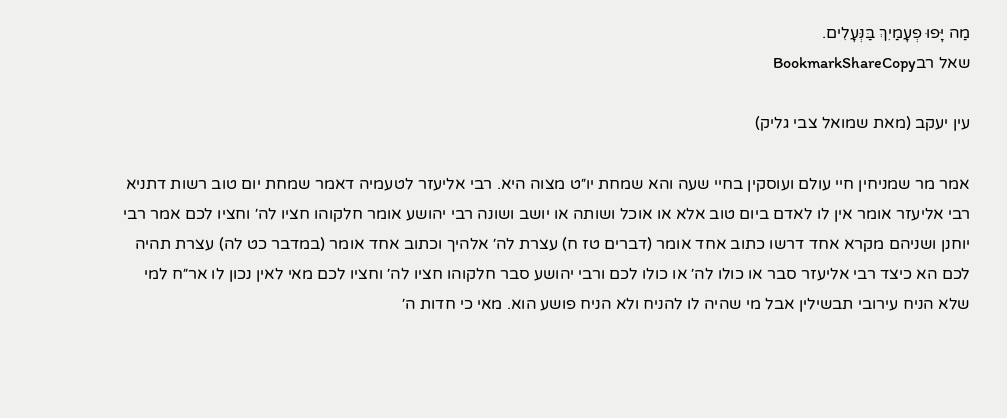מַה יָּפוּ פְעָמַיִךְ בַּנְּעָלִים.
שאל רבBookmarkShareCopy

עין יעקב (מאת שמואל צבי גליק)

אמר מר שמניחין חיי עולם ועוסקין בחיי שעה והא שמחת יו״ט מצוה היא. רבי אליעזר לטעמיה דאמר שמחת יום טוב רשות דתניא רבי אליעזר אומר אין לו לאדם ביום טוב אלא או אוכל ושותה או יושב ושונה רבי יהושע אומר חלקוהו חציו לה׳ וחציו לכם אמר רבי יוחנן ושניהם מקרא אחד דרשו כתוב אחד אומר (דברים טז ח) עצרת לה׳ אלהיך וכתוב אחד אומר (במדבר כט לה) עצרת תהיה לכם הא כיצד רבי אליעזר סבר או כולו לה׳ או כולו לכם ורבי יהושע סבר חלקוהו חציו לה׳ וחציו לכם מאי לאין נכון לו אר״ח למי שלא הניח עירובי תבשילין אבל מי שהיה לו להניח ולא הניח פושע הוא. מאי כי חדות ה׳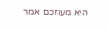היא מעוזכם אמר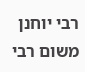רבי יוחנן משום רבי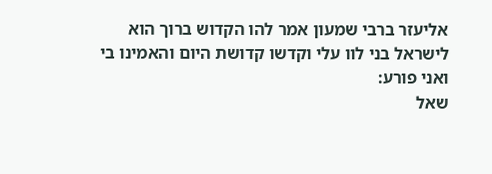אליעזר ברבי שמעון אמר להו הקדוש ברוך הוא לישראל בני לוו עלי וקדשו קדושת היום והאמינו בי ואני פורע:
שאל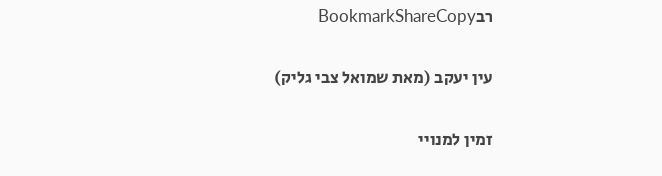רבBookmarkShareCopy

עין יעקב (מאת שמואל צבי גליק)

זמין למנויי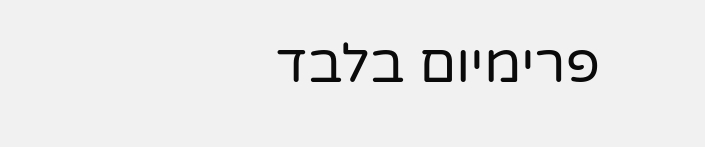פרימיום בלבד